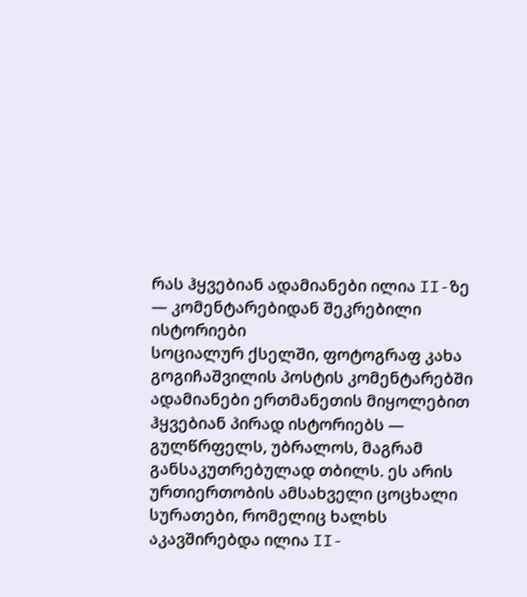რას ჰყვებიან ადამიანები ილია II-ზე — კომენტარებიდან შეკრებილი ისტორიები
სოციალურ ქსელში, ფოტოგრაფ კახა გოგიჩაშვილის პოსტის კომენტარებში ადამიანები ერთმანეთის მიყოლებით ჰყვებიან პირად ისტორიებს — გულწრფელს, უბრალოს, მაგრამ განსაკუთრებულად თბილს. ეს არის ურთიერთობის ამსახველი ცოცხალი სურათები, რომელიც ხალხს აკავშირებდა ილია II-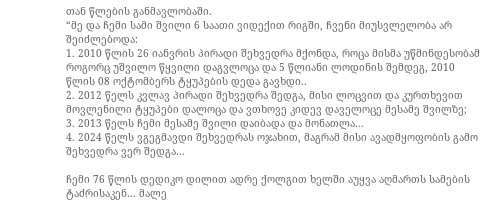თან წლების განმავლობაში.
“მე და ჩემი სამი შვილი 6 საათი ვიდექით რიგში, ჩვენი მიუსვლელობა არ შეიძლებოდა:
1. 2010 წლის 26 იანვრის პირადი შეხვედრა მქონდა, როცა მისმა უწმინდესობამ როგორც უშვილო წყვილი დაგვლოცა და 5 წლიანი ლოდინის შემდეგ, 2010 წლის 08 ოქტომბერს ტყუპების დედა გავხდი..
2. 2012 წელს კვლავ პირადი შეხვედრა შედგა, მისი ლოცვით და კურთხევით მოვლენილი ტყუპები დალოცა და ვთხოვე კიდევ დაველოცე მესამე შვილზე;
3. 2013 წელს ჩემი მესამე შვილი დაიბადა და მონათლა…
4. 2024 წელს ვგეგმავდი შეხვედრას ოჯახით, მაგრამ მისი ავადმყოფობის გამო შეხვედრა ვერ შედგა…

ჩემი 76 წლის დედიკო დილით ადრე ქოლგით ხელში აუყვა აღმართს სამების ტაძრისაკენ… მალე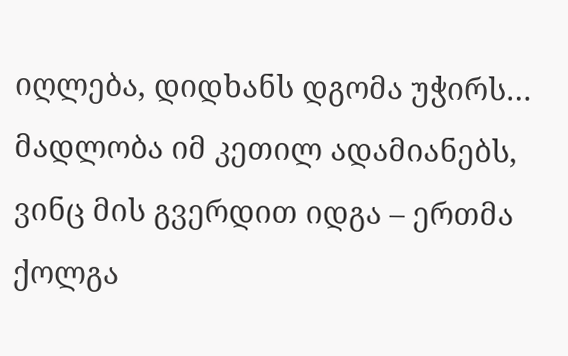იღლება, დიდხანს დგომა უჭირს… მადლობა იმ კეთილ ადამიანებს, ვინც მის გვერდით იდგა – ერთმა ქოლგა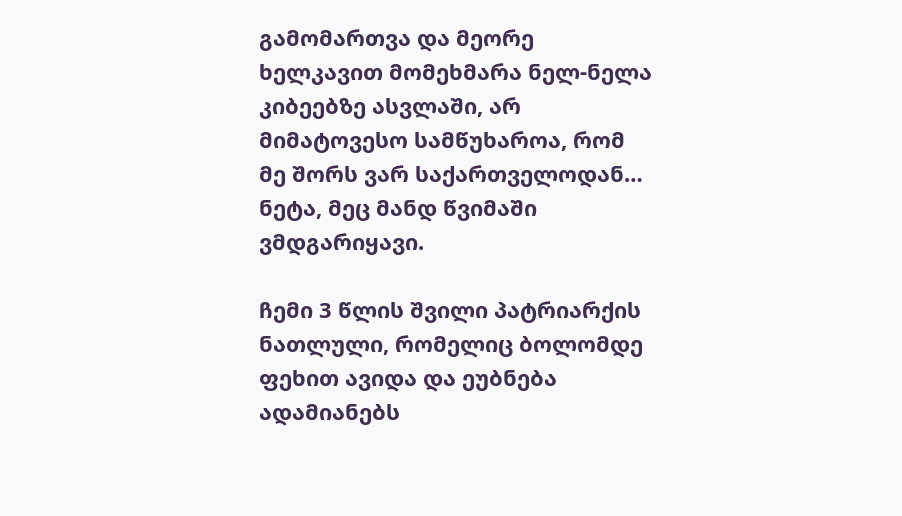გამომართვა და მეორე ხელკავით მომეხმარა ნელ-ნელა კიბეებზე ასვლაში, არ მიმატოვესო სამწუხაროა, რომ მე შორს ვარ საქართველოდან… ნეტა, მეც მანდ წვიმაში ვმდგარიყავი.

ჩემი 3 წლის შვილი პატრიარქის ნათლული, რომელიც ბოლომდე ფეხით ავიდა და ეუბნება ადამიანებს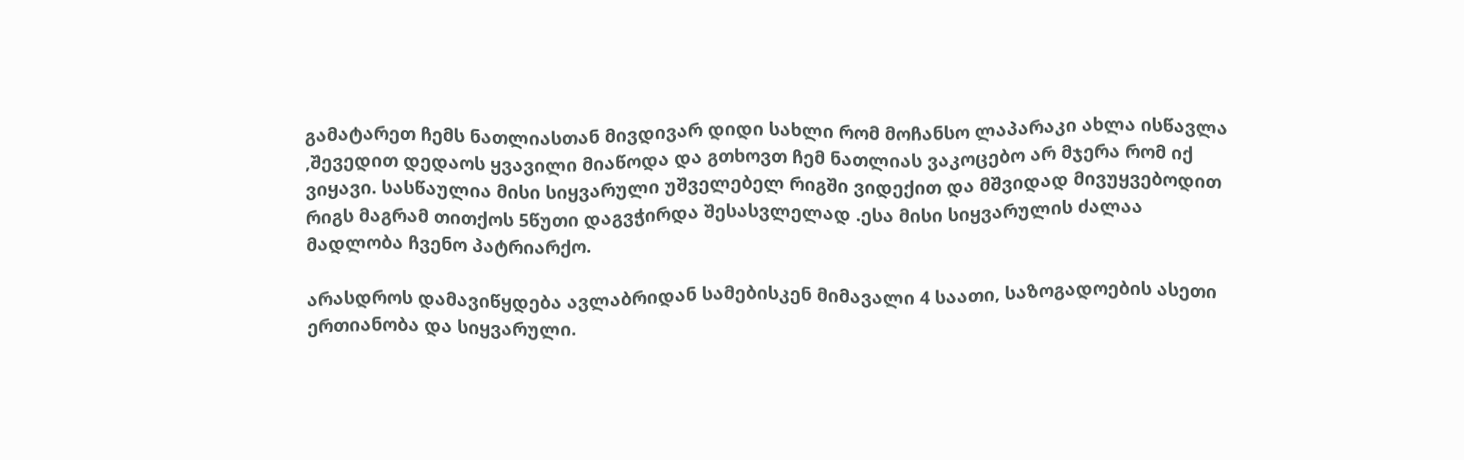გამატარეთ ჩემს ნათლიასთან მივდივარ დიდი სახლი რომ მოჩანსო ლაპარაკი ახლა ისწავლა ,შევედით დედაოს ყვავილი მიაწოდა და გთხოვთ ჩემ ნათლიას ვაკოცებო არ მჯერა რომ იქ ვიყავი. სასწაულია მისი სიყვარული უშველებელ რიგში ვიდექით და მშვიდად მივუყვებოდით რიგს მაგრამ თითქოს 5წუთი დაგვჭირდა შესასვლელად .ესა მისი სიყვარულის ძალაა მადლობა ჩვენო პატრიარქო.

არასდროს დამავიწყდება ავლაბრიდან სამებისკენ მიმავალი 4 საათი, საზოგადოების ასეთი ერთიანობა და სიყვარული.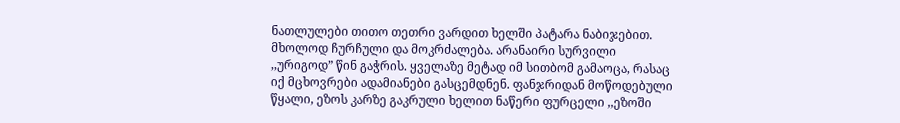ნათლულები თითო თეთრი ვარდით ხელში პატარა ნაბიჯებით. მხოლოდ ჩურჩული და მოკრძალება. არანაირი სურვილი ,,ურიგოდ” წინ გაჭრის. ყველაზე მეტად იმ სითბომ გამაოცა, რასაც იქ მცხოვრები ადამიანები გასცემდნენ. ფანჯრიდან მოწოდებული წყალი, ეზოს კარზე გაკრული ხელით ნაწერი ფურცელი ,,ეზოში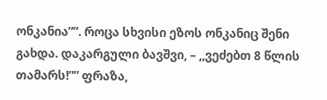ონკანია””. როცა სხვისი ეზოს ონკანიც შენი გახდა. დაკარგული ბავშვი, – ,,ვეძებთ 8 წლის თამარს!”” ფრაზა,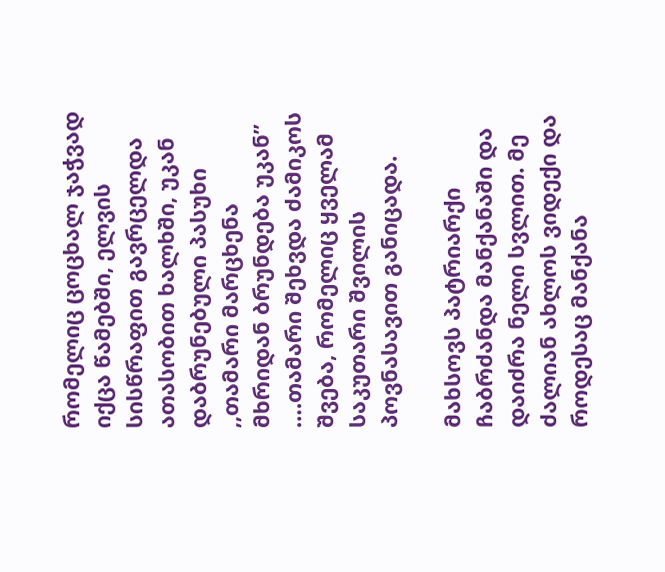რომელიც ცოცხალ ჯაჭვად იქცა წამებში, ელვის სისწრაფით გავრცელდა ათასობით ხალხში, უკან დაბრუნებული პასუხი ,,თამარი მარცხენა მხრიდან ბრუნდება უკან” ….თამარი შეხვდა ძამიკოს შვება, რომელიც ყველამ საკუთარი შვილის პოვნასავით განიცადა.

მახსოვს პატრიარქი ჩაბრძანდა მანქანაში და დაიძრა ნელი სვლით. მე ძალიან ახლოს ვიდექი და როდესაც მანქანა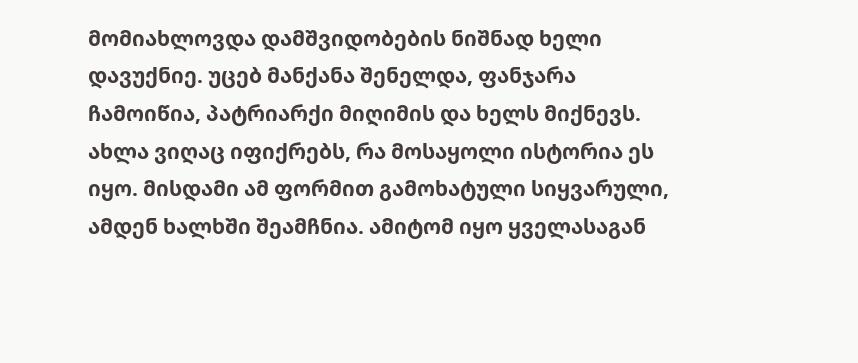მომიახლოვდა დამშვიდობების ნიშნად ხელი დავუქნიე. უცებ მანქანა შენელდა, ფანჯარა ჩამოიწია, პატრიარქი მიღიმის და ხელს მიქნევს. ახლა ვიღაც იფიქრებს, რა მოსაყოლი ისტორია ეს იყო. მისდამი ამ ფორმით გამოხატული სიყვარული, ამდენ ხალხში შეამჩნია. ამიტომ იყო ყველასაგან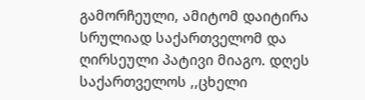გამორჩეული, ამიტომ დაიტირა სრულიად საქართველომ და ღირსეული პატივი მიაგო. დღეს საქართველოს ,,ცხელი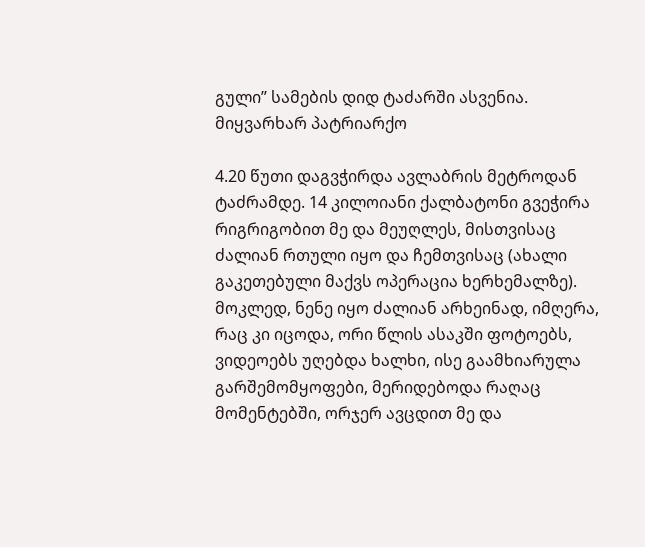გული” სამების დიდ ტაძარში ასვენია. მიყვარხარ პატრიარქო

4.20 წუთი დაგვჭირდა ავლაბრის მეტროდან ტაძრამდე. 14 კილოიანი ქალბატონი გვეჭირა რიგრიგობით მე და მეუღლეს, მისთვისაც ძალიან რთული იყო და ჩემთვისაც (ახალი გაკეთებული მაქვს ოპერაცია ხერხემალზე). მოკლედ, ნენე იყო ძალიან არხეინად, იმღერა, რაც კი იცოდა, ორი წლის ასაკში ფოტოებს, ვიდეოებს უღებდა ხალხი, ისე გაამხიარულა გარშემომყოფები, მერიდებოდა რაღაც მომენტებში, ორჯერ ავცდით მე და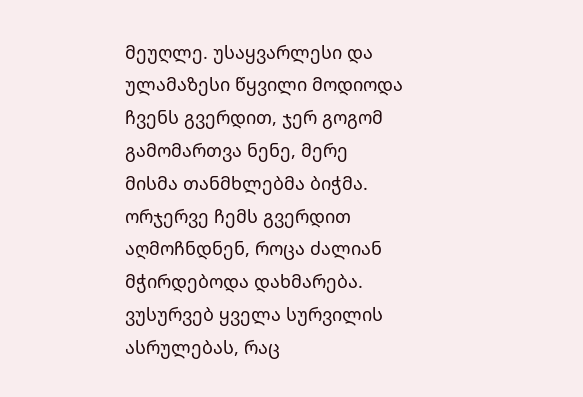მეუღლე. უსაყვარლესი და ულამაზესი წყვილი მოდიოდა ჩვენს გვერდით, ჯერ გოგომ გამომართვა ნენე, მერე მისმა თანმხლებმა ბიჭმა. ორჯერვე ჩემს გვერდით აღმოჩნდნენ, როცა ძალიან მჭირდებოდა დახმარება. ვუსურვებ ყველა სურვილის ასრულებას, რაც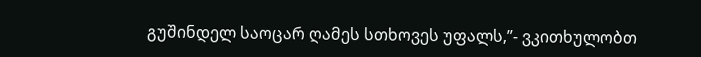გუშინდელ საოცარ ღამეს სთხოვეს უფალს,”- ვკითხულობთ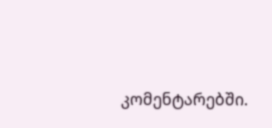კომენტარებში.